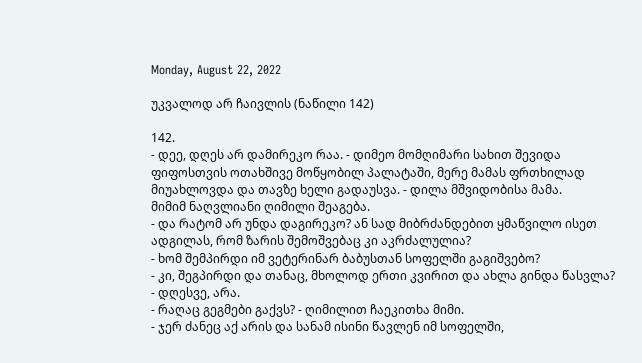Monday, August 22, 2022

უკვალოდ არ ჩაივლის (ნაწილი 142)

142.
- დეე, დღეს არ დამირეკო რაა. - დიმეო მომღიმარი სახით შევიდა ფიფოსთვის ოთახშივე მოწყობილ პალატაში, მერე მამას ფრთხილად მიუახლოვდა და თავზე ხელი გადაუსვა. - დილა მშვიდობისა მამა.
მიმიმ ნაღვლიანი ღიმილი შეაგება.
- და რატომ არ უნდა დაგირეკო? ან სად მიბრძანდებით ყმაწვილო ისეთ ადგილას, რომ ზარის შემოშვებაც კი აკრძალულია?
- ხომ შემპირდი იმ ვეტერინარ ბაბუსთან სოფელში გაგიშვებო?
- კი, შეგპირდი და თანაც, მხოლოდ ერთი კვირით და ახლა გინდა წასვლა?
- დღესვე, არა.
- რაღაც გეგმები გაქვს? - ღიმილით ჩაეკითხა მიმი.
- ჯერ ძანეც აქ არის და სანამ ისინი წავლენ იმ სოფელში,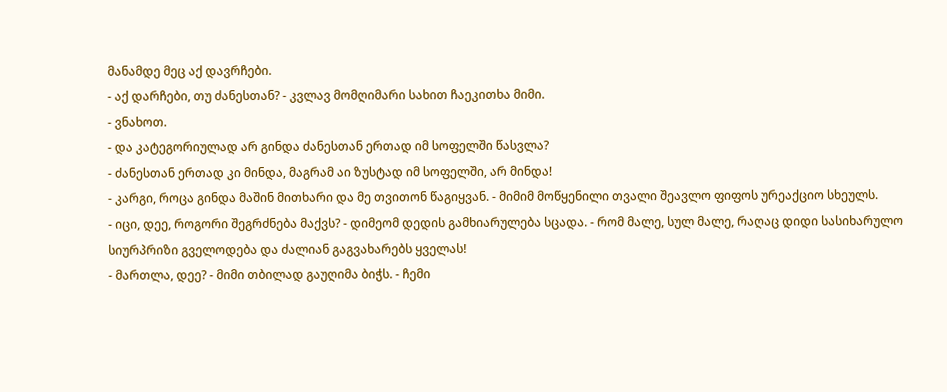მანამდე მეც აქ დავრჩები.
- აქ დარჩები, თუ ძანესთან? - კვლავ მომღიმარი სახით ჩაეკითხა მიმი.
- ვნახოთ.
- და კატეგორიულად არ გინდა ძანესთან ერთად იმ სოფელში წასვლა?
- ძანესთან ერთად კი მინდა, მაგრამ აი ზუსტად იმ სოფელში, არ მინდა!
- კარგი, როცა გინდა მაშინ მითხარი და მე თვითონ წაგიყვან. - მიმიმ მოწყენილი თვალი შეავლო ფიფოს ურეაქციო სხეულს.
- იცი, დეე, როგორი შეგრძნება მაქვს? - დიმეომ დედის გამხიარულება სცადა. - რომ მალე, სულ მალე, რაღაც დიდი სასიხარულო სიურპრიზი გველოდება და ძალიან გაგვახარებს ყველას!
- მართლა, დეე? - მიმი თბილად გაუღიმა ბიჭს. - ჩემი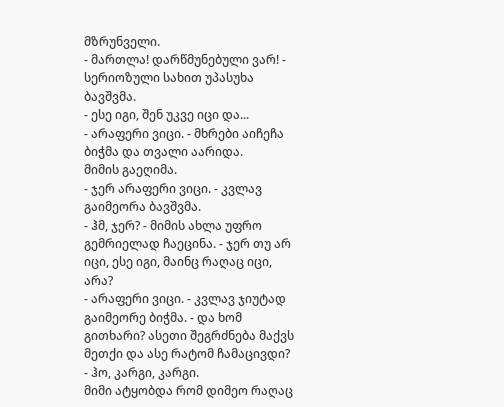მზრუნველი.
- მართლა! დარწმუნებული ვარ! - სერიოზული სახით უპასუხა ბავშვმა.
- ესე იგი, შენ უკვე იცი და...
- არაფერი ვიცი. - მხრები აიჩეჩა ბიჭმა და თვალი აარიდა.
მიმის გაეღიმა.
- ჯერ არაფერი ვიცი. - კვლავ გაიმეორა ბავშვმა.
- ჰმ, ჯერ? - მიმის ახლა უფრო გემრიელად ჩაეცინა. - ჯერ თუ არ იცი, ესე იგი, მაინც რაღაც იცი, არა?
- არაფერი ვიცი. - კვლავ ჯიუტად გაიმეორე ბიჭმა. - და ხომ გითხარი? ასეთი შეგრძნება მაქვს მეთქი და ასე რატომ ჩამაცივდი?
- ჰო, კარგი, კარგი.
მიმი ატყობდა რომ დიმეო რაღაც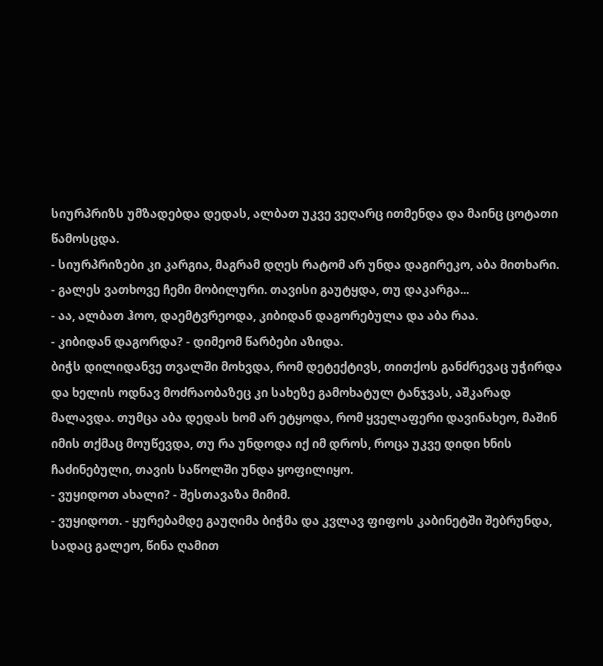სიურპრიზს უმზადებდა დედას, ალბათ უკვე ვეღარც ითმენდა და მაინც ცოტათი წამოსცდა.
- სიურპრიზები კი კარგია, მაგრამ დღეს რატომ არ უნდა დაგირეკო, აბა მითხარი.
- გალეს ვათხოვე ჩემი მობილური. თავისი გაუტყდა, თუ დაკარგა...
- აა, ალბათ ჰოო, დაემტვრეოდა, კიბიდან დაგორებულა და აბა რაა.
- კიბიდან დაგორდა? - დიმეომ წარბები აზიდა.
ბიჭს დილიდანვე თვალში მოხვდა, რომ დეტექტივს, თითქოს განძრევაც უჭირდა და ხელის ოდნავ მოძრაობაზეც კი სახეზე გამოხატულ ტანჯვას, აშკარად მალავდა. თუმცა აბა დედას ხომ არ ეტყოდა, რომ ყველაფერი დავინახეო, მაშინ იმის თქმაც მოუწევდა, თუ რა უნდოდა იქ იმ დროს, როცა უკვე დიდი ხნის ჩაძინებული, თავის საწოლში უნდა ყოფილიყო.
- ვუყიდოთ ახალი? - შესთავაზა მიმიმ.
- ვუყიდოთ. - ყურებამდე გაუღიმა ბიჭმა და კვლავ ფიფოს კაბინეტში შებრუნდა, სადაც გალეო, წინა ღამით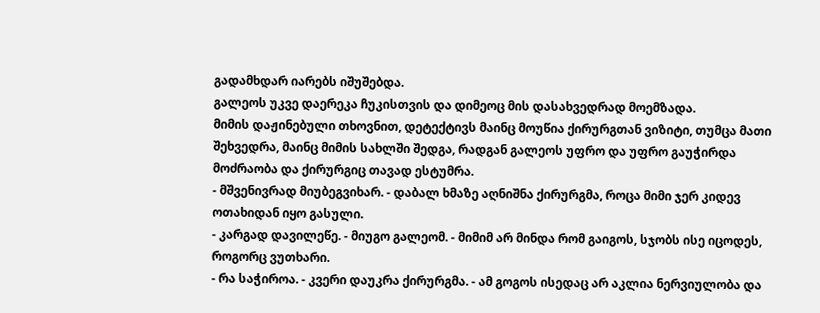გადამხდარ იარებს იშუშებდა.
გალეოს უკვე დაერეკა ჩუკისთვის და დიმეოც მის დასახვედრად მოემზადა.
მიმის დაჟინებული თხოვნით, დეტექტივს მაინც მოუწია ქირურგთან ვიზიტი, თუმცა მათი შეხვედრა, მაინც მიმის სახლში შედგა, რადგან გალეოს უფრო და უფრო გაუჭირდა მოძრაობა და ქირურგიც თავად ესტუმრა.
- მშვენივრად მიუბეგვიხარ. - დაბალ ხმაზე აღნიშნა ქირურგმა, როცა მიმი ჯერ კიდევ ოთახიდან იყო გასული.
- კარგად დავილეწე. - მიუგო გალეომ. - მიმიმ არ მინდა რომ გაიგოს, სჯობს ისე იცოდეს, როგორც ვუთხარი.
- რა საჭიროა. - კვერი დაუკრა ქირურგმა. - ამ გოგოს ისედაც არ აკლია ნერვიულობა და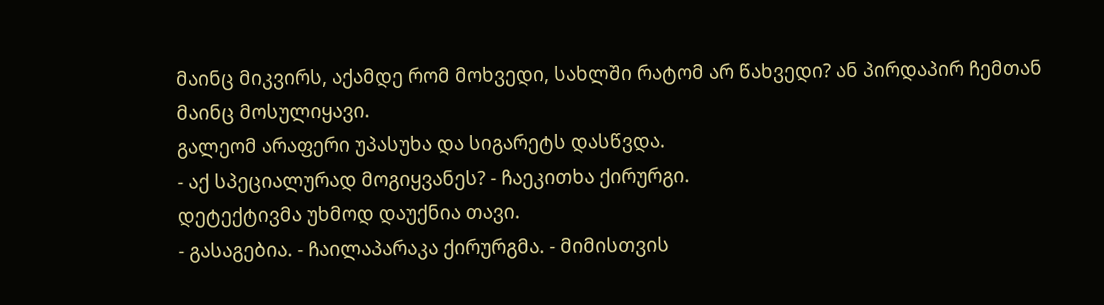მაინც მიკვირს, აქამდე რომ მოხვედი, სახლში რატომ არ წახვედი? ან პირდაპირ ჩემთან მაინც მოსულიყავი.
გალეომ არაფერი უპასუხა და სიგარეტს დასწვდა.
- აქ სპეციალურად მოგიყვანეს? - ჩაეკითხა ქირურგი.
დეტექტივმა უხმოდ დაუქნია თავი.
- გასაგებია. - ჩაილაპარაკა ქირურგმა. - მიმისთვის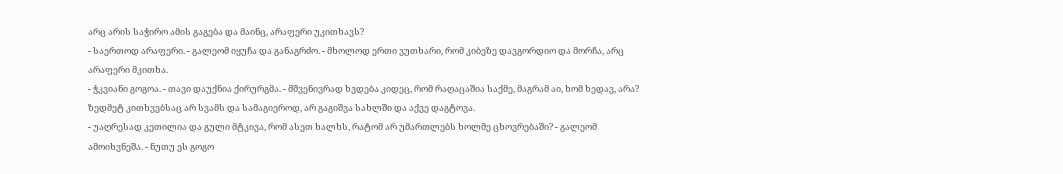არც არის საჭირო ამის გაგება და მაინც, არაფერი უკითხავს?
- საერთოდ არაფერი. - გალეომ იყუჩა და განაგრძო. - მხოლოდ ერთი ვუთხარი, რომ კიბეზე დავგორდიო და მორჩა, არც არაფერი მკითხა.
- ჭკვიანი გოგოა. - თავი დაუქნია ქირურგმა. - მშვენივრად ხვდება კიდეც, რომ რაღაცაშია საქმე, მაგრამ აი, ხომ ხედავ, არა? ზედმეტ კითხვებსაც არ სვამს და სამაგიეროდ, არ გაგიშვა სახლში და აქვე დაგტოვა.
- უაღრესად კეთილია და გული მტკივა, რომ ასეთ ხალხს, რატომ არ უმართლებს ხოლმე ცხოვრებაში? - გალეომ ამოიხვნეშა. - ნუთუ ეს გოგო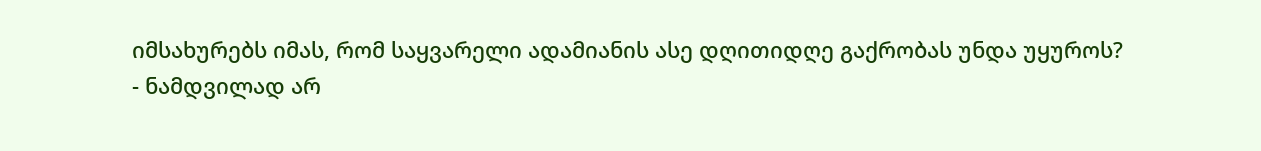იმსახურებს იმას, რომ საყვარელი ადამიანის ასე დღითიდღე გაქრობას უნდა უყუროს?
- ნამდვილად არ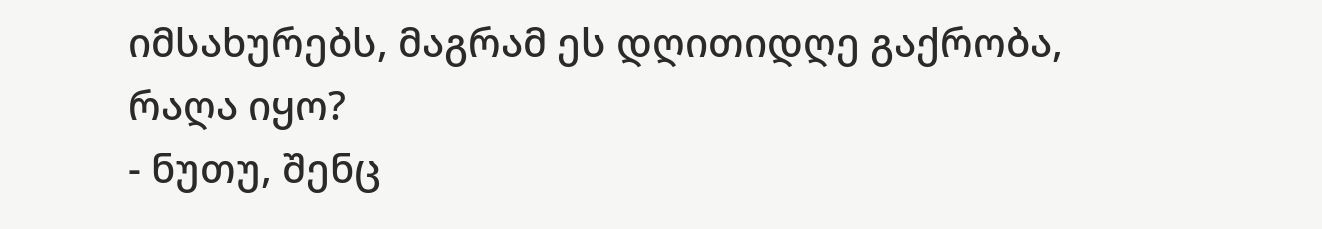იმსახურებს, მაგრამ ეს დღითიდღე გაქრობა, რაღა იყო?
- ნუთუ, შენც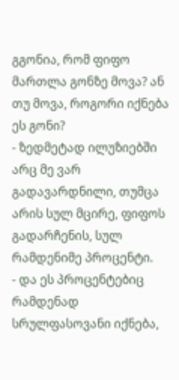გგონია, რომ ფიფო მართლა გონზე მოვა? ან თუ მოვა, როგორი იქნება ეს გონი?
- ზედმეტად ილუზიებში არც მე ვარ გადავარდნილი, თუმცა არის სულ მცირე, ფიფოს გადარჩენის, სულ რამდენიმე პროცენტი.
- და ეს პროცენტებიც რამდენად სრულფასოვანი იქნება,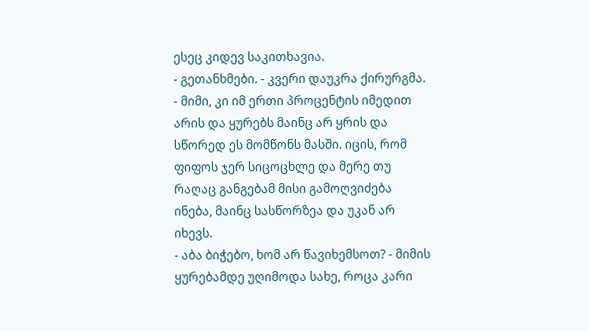ესეც კიდევ საკითხავია.
- გეთანხმები. - კვერი დაუკრა ქირურგმა. - მიმი, კი იმ ერთი პროცენტის იმედით არის და ყურებს მაინც არ ყრის და სწორედ ეს მომწონს მასში. იცის, რომ ფიფოს ჯერ სიცოცხლე და მერე თუ რაღაც განგებამ მისი გამოღვიძება ინება, მაინც სასწორზეა და უკან არ იხევს.
- აბა ბიჭებო, ხომ არ წავიხემსოთ? - მიმის ყურებამდე უღიმოდა სახე, როცა კარი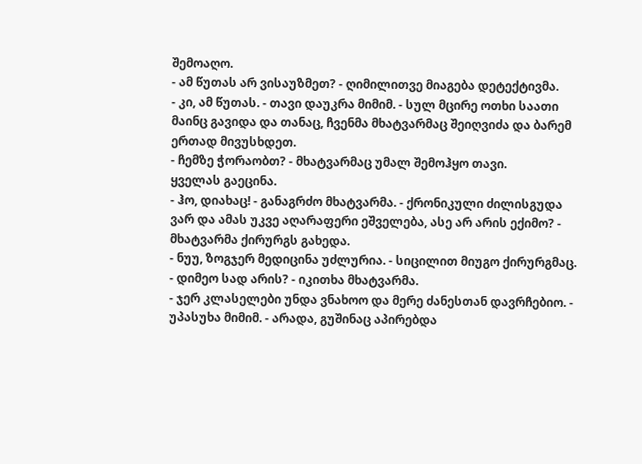შემოაღო.
- ამ წუთას არ ვისაუზმეთ? - ღიმილითვე მიაგება დეტექტივმა.
- კი, ამ წუთას. - თავი დაუკრა მიმიმ. - სულ მცირე ოთხი საათი მაინც გავიდა და თანაც, ჩვენმა მხატვარმაც შეიღვიძა და ბარემ ერთად მივუსხდეთ.
- ჩემზე ჭორაობთ? - მხატვარმაც უმალ შემოჰყო თავი.
ყველას გაეცინა.
- ჰო, დიახაც! - განაგრძო მხატვარმა. - ქრონიკული ძილისგუდა ვარ და ამას უკვე აღარაფერი ეშველება, ასე არ არის ექიმო? - მხატვარმა ქირურგს გახედა.
- ნუუ, ზოგჯერ მედიცინა უძლურია. - სიცილით მიუგო ქირურგმაც.
- დიმეო სად არის? - იკითხა მხატვარმა.
- ჯერ კლასელები უნდა ვნახოო და მერე ძანესთან დავრჩებიო. - უპასუხა მიმიმ. - არადა, გუშინაც აპირებდა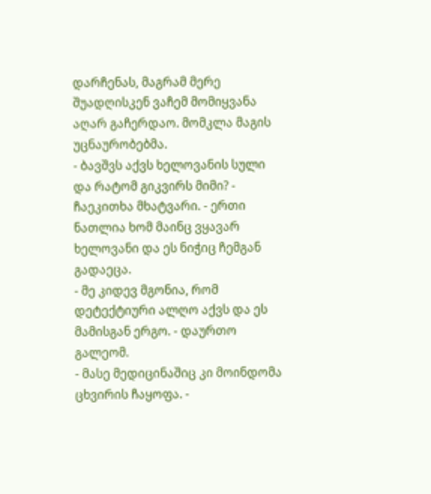დარჩენას, მაგრამ მერე შუადღისკენ ვაჩემ მომიყვანა აღარ გაჩერდაო. მომკლა მაგის უცნაურობებმა.
- ბავშვს აქვს ხელოვანის სული და რატომ გიკვირს მიმი? - ჩაეკითხა მხატვარი. - ერთი ნათლია ხომ მაინც ვყავარ ხელოვანი და ეს ნიჭიც ჩემგან გადაეცა.
- მე კიდევ მგონია, რომ დეტექტიური ალღო აქვს და ეს მამისგან ერგო. - დაურთო გალეომ.
- მასე მედიცინაშიც კი მოინდომა ცხვირის ჩაყოფა. -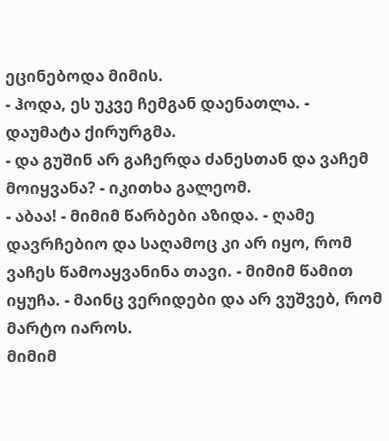ეცინებოდა მიმის.
- ჰოდა, ეს უკვე ჩემგან დაენათლა. - დაუმატა ქირურგმა.
- და გუშინ არ გაჩერდა ძანესთან და ვაჩემ მოიყვანა? - იკითხა გალეომ.
- აბაა! - მიმიმ წარბები აზიდა. - ღამე დავრჩებიო და საღამოც კი არ იყო, რომ ვაჩეს წამოაყვანინა თავი. - მიმიმ წამით იყუჩა. - მაინც ვერიდები და არ ვუშვებ, რომ მარტო იაროს.
მიმიმ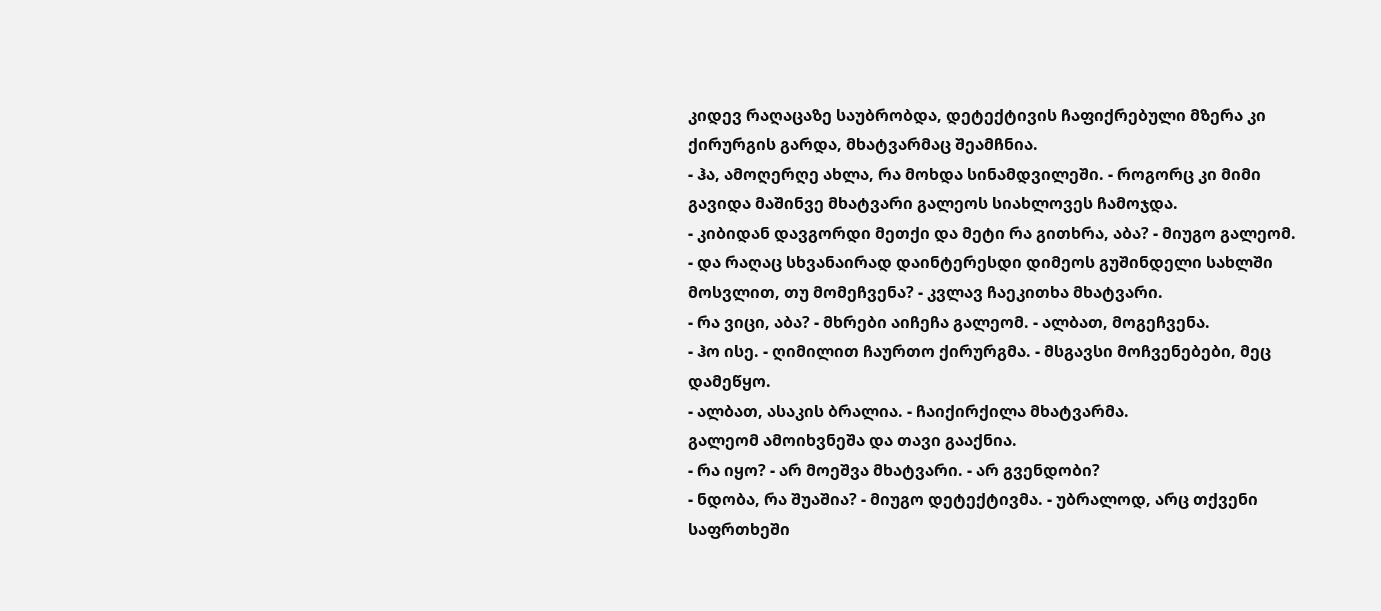კიდევ რაღაცაზე საუბრობდა, დეტექტივის ჩაფიქრებული მზერა კი ქირურგის გარდა, მხატვარმაც შეამჩნია.
- ჰა, ამოღერღე ახლა, რა მოხდა სინამდვილეში. - როგორც კი მიმი გავიდა მაშინვე მხატვარი გალეოს სიახლოვეს ჩამოჯდა.
- კიბიდან დავგორდი მეთქი და მეტი რა გითხრა, აბა? - მიუგო გალეომ.
- და რაღაც სხვანაირად დაინტერესდი დიმეოს გუშინდელი სახლში მოსვლით, თუ მომეჩვენა? - კვლავ ჩაეკითხა მხატვარი.
- რა ვიცი, აბა? - მხრები აიჩეჩა გალეომ. - ალბათ, მოგეჩვენა.
- ჰო ისე. - ღიმილით ჩაურთო ქირურგმა. - მსგავსი მოჩვენებები, მეც დამეწყო.
- ალბათ, ასაკის ბრალია. - ჩაიქირქილა მხატვარმა.
გალეომ ამოიხვნეშა და თავი გააქნია.
- რა იყო? - არ მოეშვა მხატვარი. - არ გვენდობი?
- ნდობა, რა შუაშია? - მიუგო დეტექტივმა. - უბრალოდ, არც თქვენი საფრთხეში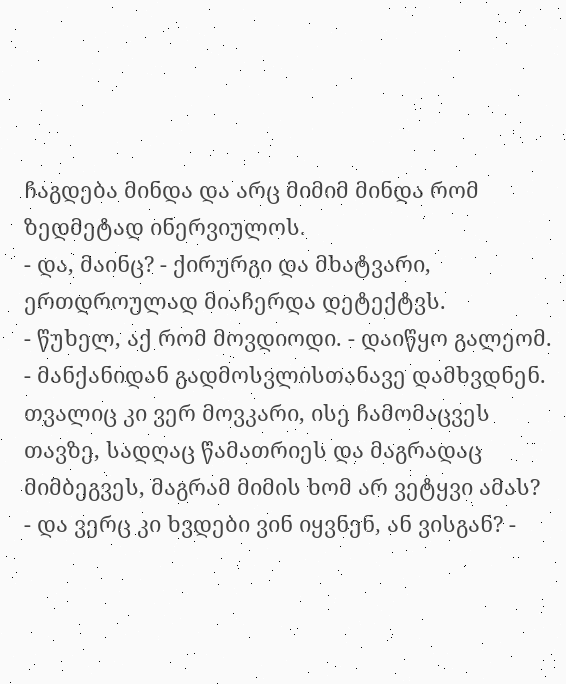ჩაგდება მინდა და არც მიმიმ მინდა რომ ზედმეტად ინერვიულოს.
- და, მაინც? - ქირურგი და მხატვარი, ერთდროულად მიაჩერდა დეტექტვს.
- წუხელ, აქ რომ მოვდიოდი. - დაიწყო გალეომ. - მანქანიდან გადმოსვლისთანავე დამხვდნენ. თვალიც კი ვერ მოვკარი, ისე ჩამომაცვეს თავზე, სადღაც წამათრიეს და მაგრადაც მიმბეგვეს, მაგრამ მიმის ხომ არ ვეტყვი ამას?
- და ვერც კი ხვდები ვინ იყვნენ, ან ვისგან? -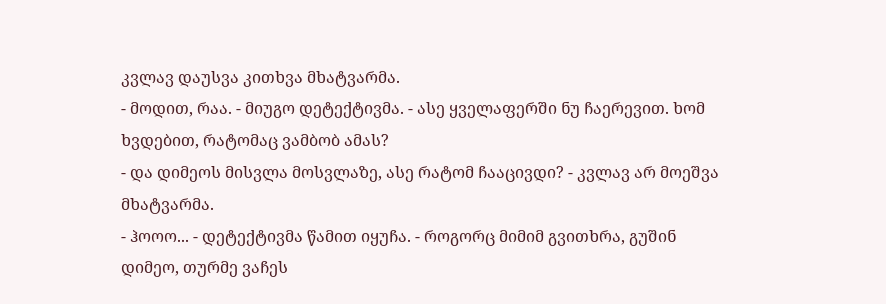კვლავ დაუსვა კითხვა მხატვარმა.
- მოდით, რაა. - მიუგო დეტექტივმა. - ასე ყველაფერში ნუ ჩაერევით. ხომ ხვდებით, რატომაც ვამბობ ამას?
- და დიმეოს მისვლა მოსვლაზე, ასე რატომ ჩააცივდი? - კვლავ არ მოეშვა მხატვარმა.
- ჰოოო... - დეტექტივმა წამით იყუჩა. - როგორც მიმიმ გვითხრა, გუშინ დიმეო, თურმე ვაჩეს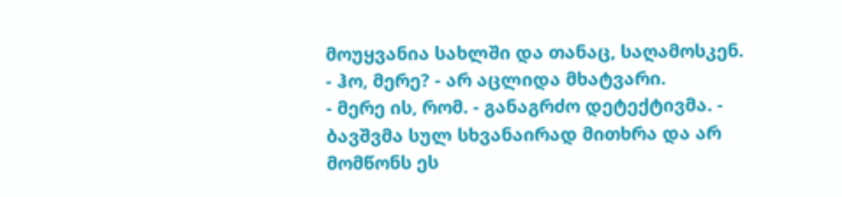მოუყვანია სახლში და თანაც, საღამოსკენ.
- ჰო, მერე? - არ აცლიდა მხატვარი.
- მერე ის, რომ. - განაგრძო დეტექტივმა. - ბავშვმა სულ სხვანაირად მითხრა და არ მომწონს ეს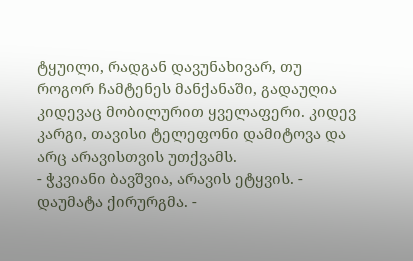ტყუილი, რადგან დავუნახივარ, თუ როგორ ჩამტენეს მანქანაში, გადაუღია კიდევაც მობილურით ყველაფერი. კიდევ კარგი, თავისი ტელეფონი დამიტოვა და არც არავისთვის უთქვამს.
- ჭკვიანი ბავშვია, არავის ეტყვის. - დაუმატა ქირურგმა. -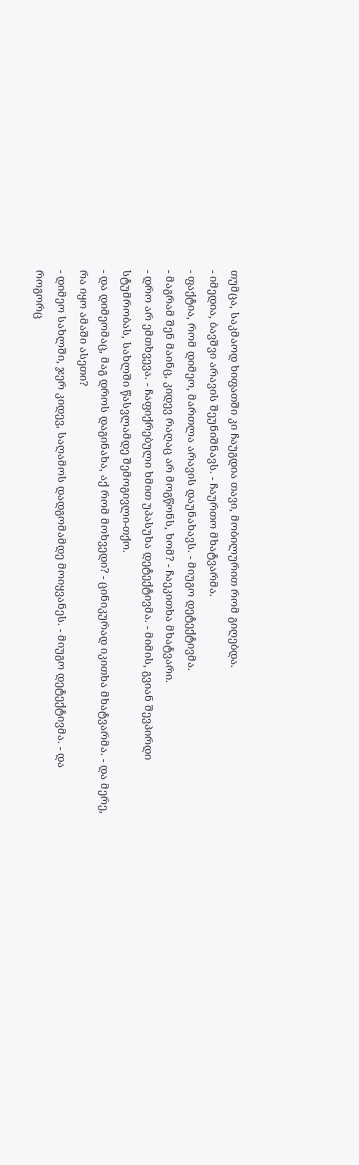თუმცა, საკმაოდ ხიფათში კი ჩაუგდია თავი, მობილურით რომ გიღებდა.
- იმედია, ბავშვი არავის შეუნიშნავს. - ჩაურთო მხატვარმა.
- ფაქტია, რომ დიმეო, მართლა არავის დაუნახავს. - მიუგო დეტექტივმა.
- მაგრამ შენ მაინც, კიდევ რაღაც არ მოგწონს, ხომ? - ჩაეკითხა მხატვარი.
- დრო არ ემთხვევა. - ჩაფიქრებული ხმით უპასუხა დეტექტივმა. - მიმის, გვიან შევპირდი სტუმრობას, სახლში წასვლამდე შემოგივლი-თქო.
- და დიმეომაც, მაგ დროს დაგინახა, აქ რომ მოხვედი? - ცინიკურად იკითხა მხატვარმა. - და მერე, რა იყო ამაში ასეთი?
- დიმეო სახლში, ჯერ კიდევ, საღამოს დადგომამდე მოიყვანეს. - მიუგო დეტექტივმა. - და როგორც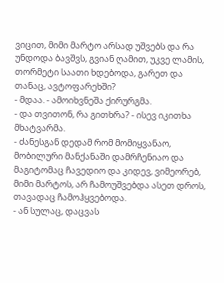ვიცით, მიმი მარტო არსად უშვებს და რა უნდოდა ბავშვს, გვიან ღამით, უკვე ლამის, თორმეტი საათი ხდებოდა, გარეთ და თანაც, ავტოფარეხში?
- მდაა. - ამოიხვნეშა ქირურგმა.
- და თვითონ, რა გითხრა? - ისევ იკითხა მხატვარმა.
- ძანესგან დედამ რომ მომიყვანაო, მობილური მანქანაში დამრჩენიაო და მაგიტომაც ჩავედიო და კიდევ, ვიმეორებ, მიმი მარტოს, არ ჩამოუშვებდა ასეთ დროს, თავადაც ჩამოჰყვებოდა.
- ან სულაც, დაცვას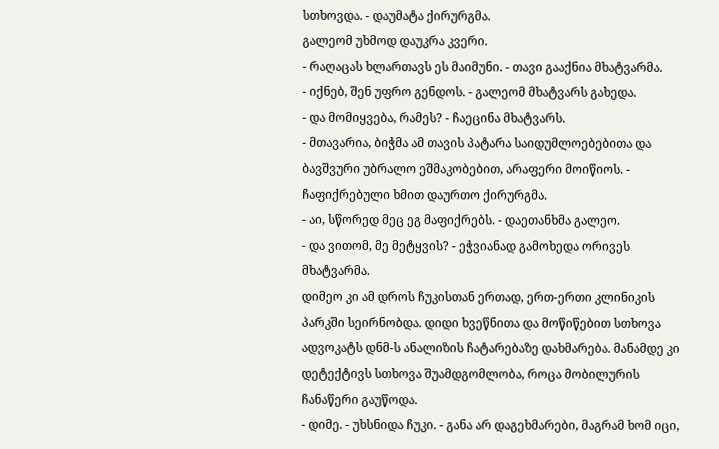სთხოვდა. - დაუმატა ქირურგმა.
გალეომ უხმოდ დაუკრა კვერი.
- რაღაცას ხლართავს ეს მაიმუნი. - თავი გააქნია მხატვარმა.
- იქნებ, შენ უფრო გენდოს. - გალეომ მხატვარს გახედა.
- და მომიყვება, რამეს? - ჩაეცინა მხატვარს.
- მთავარია, ბიჭმა ამ თავის პატარა საიდუმლოებებითა და ბავშვური უბრალო ეშმაკობებით, არაფერი მოიწიოს. - ჩაფიქრებული ხმით დაურთო ქირურგმა.
- აი, სწორედ მეც ეგ მაფიქრებს. - დაეთანხმა გალეო.
- და ვითომ, მე მეტყვის? - ეჭვიანად გამოხედა ორივეს მხატვარმა.
დიმეო კი ამ დროს ჩუკისთან ერთად, ერთ-ერთი კლინიკის პარკში სეირნობდა. დიდი ხვეწნითა და მოწიწებით სთხოვა ადვოკატს დნმ-ს ანალიზის ჩატარებაზე დახმარება. მანამდე კი დეტექტივს სთხოვა შუამდგომლობა, როცა მობილურის ჩანაწერი გაუწოდა.
- დიმე. - უხსნიდა ჩუკი. - განა არ დაგეხმარები, მაგრამ ხომ იცი,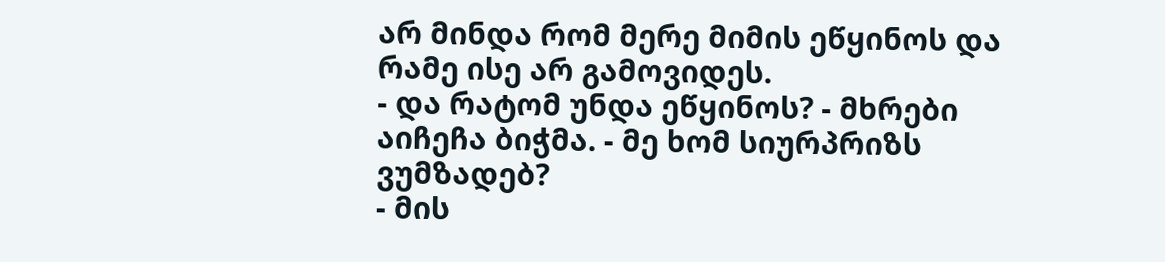არ მინდა რომ მერე მიმის ეწყინოს და რამე ისე არ გამოვიდეს.
- და რატომ უნდა ეწყინოს? - მხრები აიჩეჩა ბიჭმა. - მე ხომ სიურპრიზს ვუმზადებ?
- მის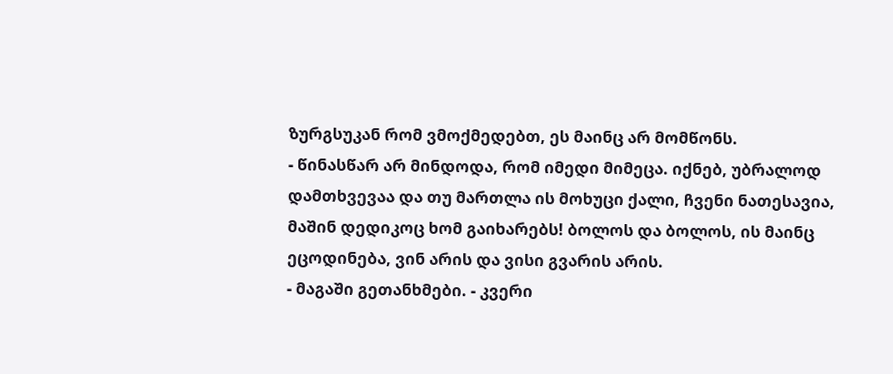ზურგსუკან რომ ვმოქმედებთ, ეს მაინც არ მომწონს.
- წინასწარ არ მინდოდა, რომ იმედი მიმეცა. იქნებ, უბრალოდ დამთხვევაა და თუ მართლა ის მოხუცი ქალი, ჩვენი ნათესავია, მაშინ დედიკოც ხომ გაიხარებს! ბოლოს და ბოლოს, ის მაინც ეცოდინება, ვინ არის და ვისი გვარის არის.
- მაგაში გეთანხმები. - კვერი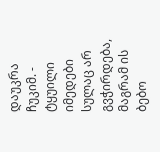დაუკრა ჩუკიმ. - ტყუილი იმედები სულაც არ გვჭირდება, მაგრამ ის ბებო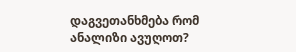დაგვეთანხმება რომ ანალიზი ავუღოთ?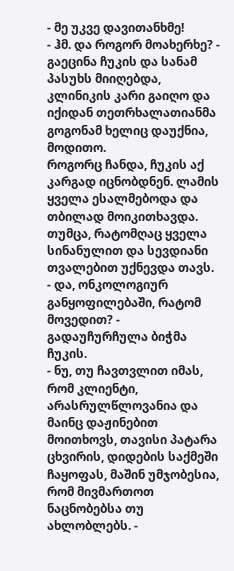- მე უკვე დავითანხმე!
- ჰმ. და როგორ მოახერხე? - გაეცინა ჩუკის და სანამ პასუხს მიიღებდა, კლინიკის კარი გაიღო და იქიდან თეთრხალათიანმა გოგონამ ხელიც დაუქნია, მოდითო.
როგორც ჩანდა, ჩუკის აქ კარგად იცნობდნენ. ლამის ყველა ესალმებოდა და თბილად მოიკითხავდა. თუმცა, რატომღაც ყველა სინანულით და სევდიანი თვალებით უქნევდა თავს.
- და, ონკოლოგიურ განყოფილებაში, რატომ მოვედით? - გადაუჩურჩულა ბიჭმა ჩუკის.
- ნუ, თუ ჩავთვლით იმას, რომ კლიენტი, არასრულწლოვანია და მაინც დაჟინებით მოითხოვს, თავისი პატარა ცხვირის, დიდების საქმეში ჩაყოფას, მაშინ უმჯობესია, რომ მივმართოთ ნაცნობებსა თუ ახლობლებს. -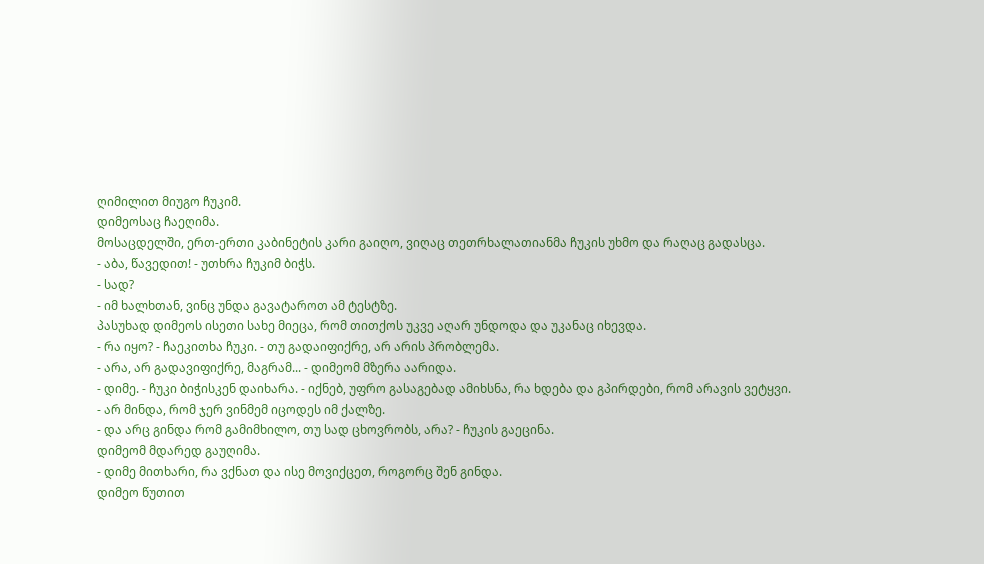ღიმილით მიუგო ჩუკიმ.
დიმეოსაც ჩაეღიმა.
მოსაცდელში, ერთ-ერთი კაბინეტის კარი გაიღო, ვიღაც თეთრხალათიანმა ჩუკის უხმო და რაღაც გადასცა.
- აბა, წავედით! - უთხრა ჩუკიმ ბიჭს.
- სად?
- იმ ხალხთან, ვინც უნდა გავატაროთ ამ ტესტზე.
პასუხად დიმეოს ისეთი სახე მიეცა, რომ თითქოს უკვე აღარ უნდოდა და უკანაც იხევდა.
- რა იყო? - ჩაეკითხა ჩუკი. - თუ გადაიფიქრე, არ არის პრობლემა.
- არა, არ გადავიფიქრე, მაგრამ... - დიმეომ მზერა აარიდა.
- დიმე. - ჩუკი ბიჭისკენ დაიხარა. - იქნებ, უფრო გასაგებად ამიხსნა, რა ხდება და გპირდები, რომ არავის ვეტყვი.
- არ მინდა, რომ ჯერ ვინმემ იცოდეს იმ ქალზე.
- და არც გინდა რომ გამიმხილო, თუ სად ცხოვრობს, არა? - ჩუკის გაეცინა.
დიმეომ მდარედ გაუღიმა.
- დიმე მითხარი, რა ვქნათ და ისე მოვიქცეთ, როგორც შენ გინდა.
დიმეო წუთით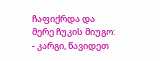ჩაფიქრდა და მერე ჩუკის მიუგო:
- კარგი, წავიდეთ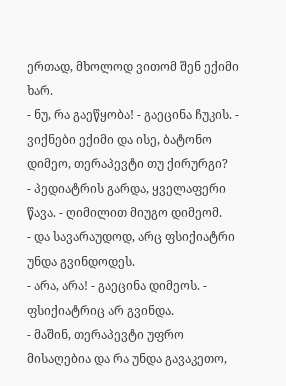ერთად, მხოლოდ ვითომ შენ ექიმი ხარ.
- ნუ, რა გაეწყობა! - გაეცინა ჩუკის. - ვიქნები ექიმი და ისე, ბატონო დიმეო, თერაპევტი თუ ქირურგი?
- პედიატრის გარდა, ყველაფერი წავა. - ღიმილით მიუგო დიმეომ.
- და სავარაუდოდ, არც ფსიქიატრი უნდა გვინდოდეს.
- არა, არა! - გაეცინა დიმეოს. - ფსიქიატრიც არ გვინდა.
- მაშინ, თერაპევტი უფრო მისაღებია და რა უნდა გავაკეთო,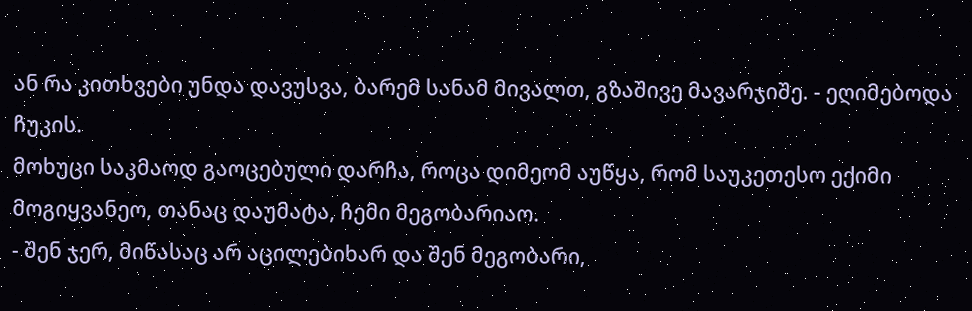ან რა კითხვები უნდა დავუსვა, ბარემ სანამ მივალთ, გზაშივე მავარჯიშე. - ეღიმებოდა ჩუკის.
მოხუცი საკმაოდ გაოცებული დარჩა, როცა დიმეომ აუწყა, რომ საუკეთესო ექიმი მოგიყვანეო, თანაც დაუმატა, ჩემი მეგობარიაო.
- შენ ჯერ, მიწასაც არ აცილებიხარ და შენ მეგობარი,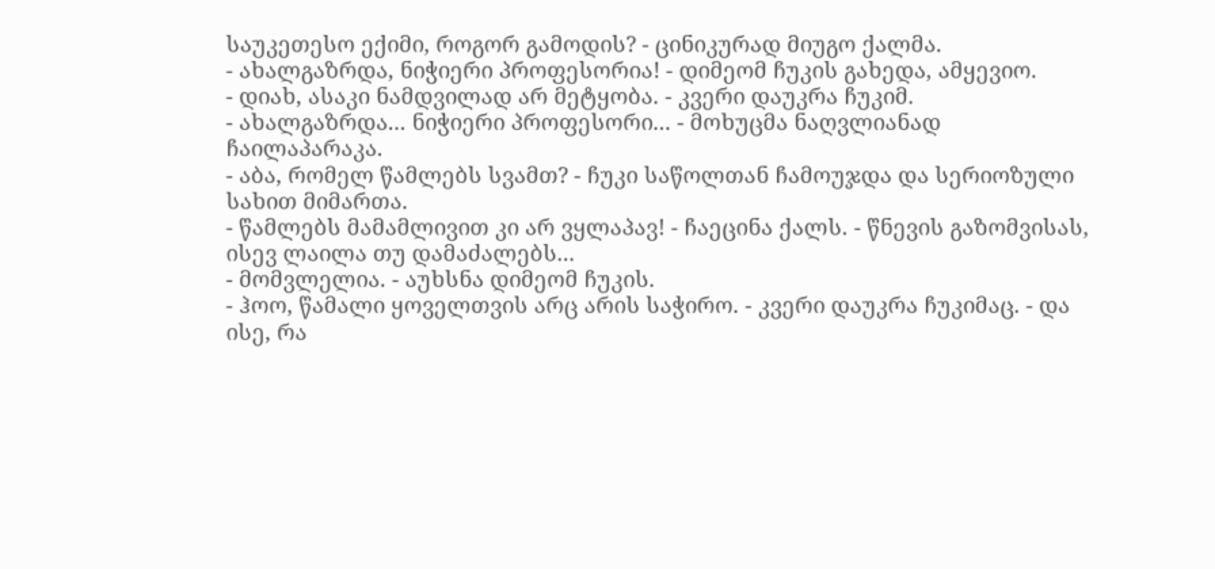საუკეთესო ექიმი, როგორ გამოდის? - ცინიკურად მიუგო ქალმა.
- ახალგაზრდა, ნიჭიერი პროფესორია! - დიმეომ ჩუკის გახედა, ამყევიო.
- დიახ, ასაკი ნამდვილად არ მეტყობა. - კვერი დაუკრა ჩუკიმ.
- ახალგაზრდა... ნიჭიერი პროფესორი... - მოხუცმა ნაღვლიანად ჩაილაპარაკა.
- აბა, რომელ წამლებს სვამთ? - ჩუკი საწოლთან ჩამოუჯდა და სერიოზული სახით მიმართა.
- წამლებს მამამლივით კი არ ვყლაპავ! - ჩაეცინა ქალს. - წნევის გაზომვისას, ისევ ლაილა თუ დამაძალებს...
- მომვლელია. - აუხსნა დიმეომ ჩუკის.
- ჰოო, წამალი ყოველთვის არც არის საჭირო. - კვერი დაუკრა ჩუკიმაც. - და ისე, რა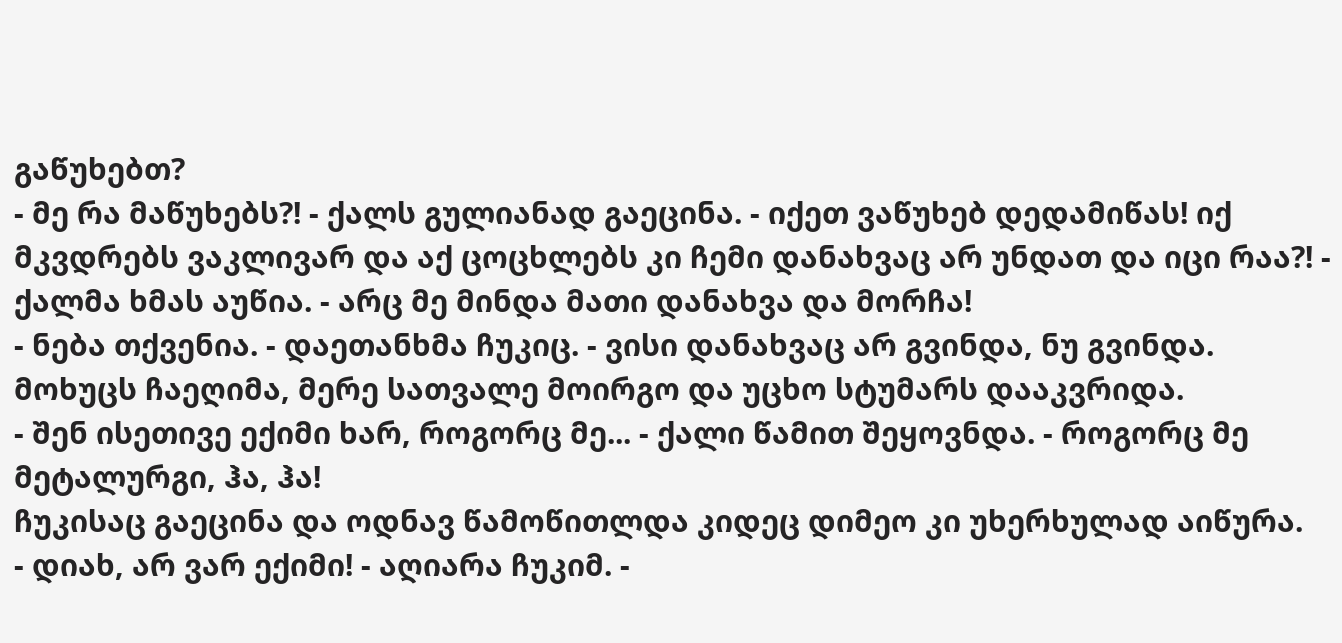გაწუხებთ?
- მე რა მაწუხებს?! - ქალს გულიანად გაეცინა. - იქეთ ვაწუხებ დედამიწას! იქ მკვდრებს ვაკლივარ და აქ ცოცხლებს კი ჩემი დანახვაც არ უნდათ და იცი რაა?! - ქალმა ხმას აუწია. - არც მე მინდა მათი დანახვა და მორჩა!
- ნება თქვენია. - დაეთანხმა ჩუკიც. - ვისი დანახვაც არ გვინდა, ნუ გვინდა.
მოხუცს ჩაეღიმა, მერე სათვალე მოირგო და უცხო სტუმარს დააკვრიდა.
- შენ ისეთივე ექიმი ხარ, როგორც მე... - ქალი წამით შეყოვნდა. - როგორც მე მეტალურგი, ჰა, ჰა!
ჩუკისაც გაეცინა და ოდნავ წამოწითლდა კიდეც დიმეო კი უხერხულად აიწურა.
- დიახ, არ ვარ ექიმი! - აღიარა ჩუკიმ. -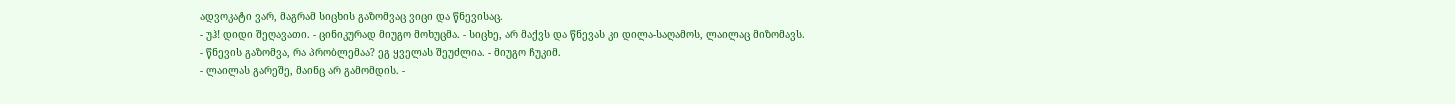ადვოკატი ვარ, მაგრამ სიცხის გაზომვაც ვიცი და წნევისაც.
- უჰ! დიდი შეღავათი. - ცინიკურად მიუგო მოხუცმა. - სიცხე, არ მაქვს და წნევას კი დილა-საღამოს, ლაილაც მიზომავს.
- წნევის გაზომვა, რა პრობლემაა? ეგ ყველას შეუძლია. - მიუგო ჩუკიმ.
- ლაილას გარეშე, მაინც არ გამომდის. -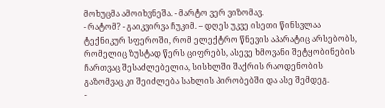მოხუცმა ამოიხვნეშა. - მარტო ვერ ვიზომავ.
- რატომ? - გაიკვირვა ჩუკიმ. – დღეს უკვე ისეთი წინსვლაა ტექნიკურ სფეროში, რომ ელექტრო წნევის აპარატიც არსებობს, რომელიც ზუსტად წერს ციფრებს, ასევე ხმოვანი შეტყობინების ჩართვაც შესაძლებელია, სისხლში შაქრის რაოდენობის გაზომვაც კი შეიძლება სახლის პირობებში და ასე შემდეგ.
-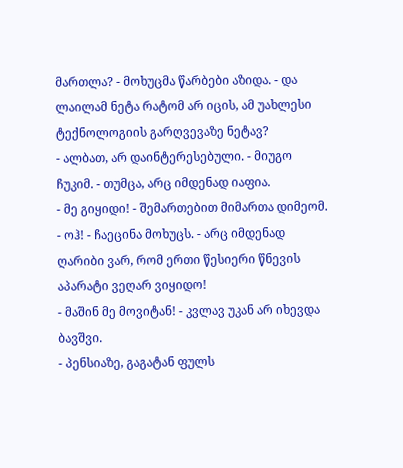მართლა? - მოხუცმა წარბები აზიდა. - და ლაილამ ნეტა რატომ არ იცის, ამ უახლესი ტექნოლოგიის გარღვევაზე ნეტავ?
- ალბათ, არ დაინტერესებული. - მიუგო ჩუკიმ. - თუმცა, არც იმდენად იაფია.
- მე გიყიდი! - შემართებით მიმართა დიმეომ.
- ოჰ! - ჩაეცინა მოხუცს. - არც იმდენად ღარიბი ვარ, რომ ერთი წესიერი წნევის აპარატი ვეღარ ვიყიდო!
- მაშინ მე მოვიტან! - კვლავ უკან არ იხევდა ბავშვი.
- პენსიაზე, გაგატან ფულს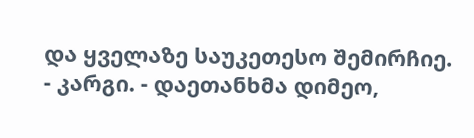და ყველაზე საუკეთესო შემირჩიე.
- კარგი. - დაეთანხმა დიმეო,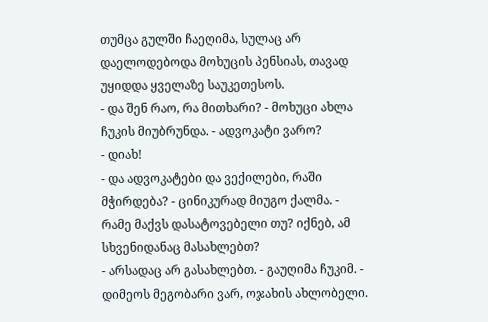თუმცა გულში ჩაეღიმა, სულაც არ დაელოდებოდა მოხუცის პენსიას, თავად უყიდდა ყველაზე საუკეთესოს.
- და შენ რაო, რა მითხარი? - მოხუცი ახლა ჩუკის მიუბრუნდა. - ადვოკატი ვარო?
- დიახ!
- და ადვოკატები და ვექილები, რაში მჭირდება? - ცინიკურად მიუგო ქალმა. - რამე მაქვს დასატოვებელი თუ? იქნებ, ამ სხვენიდანაც მასახლებთ?
- არსადაც არ გასახლებთ. - გაუღიმა ჩუკიმ. - დიმეოს მეგობარი ვარ, ოჯახის ახლობელი.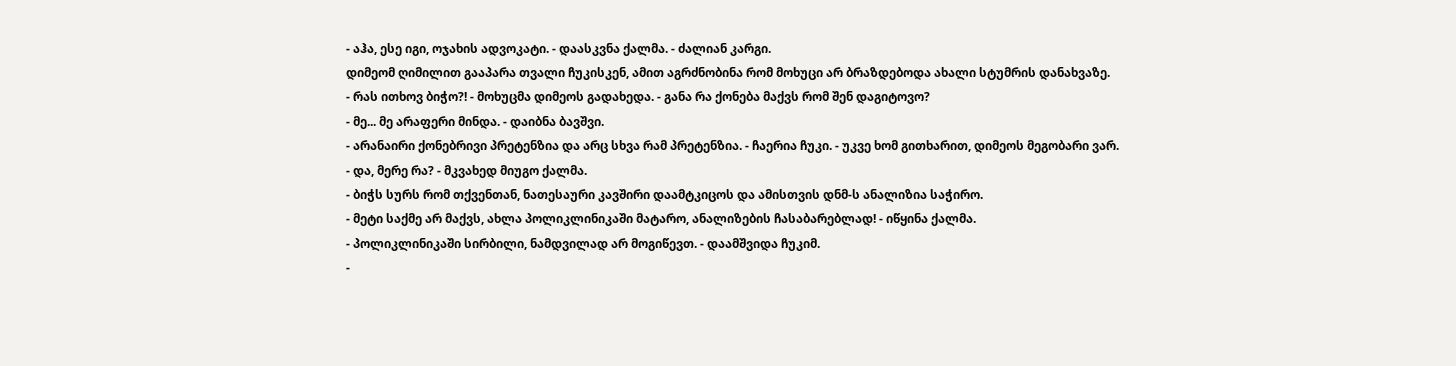- აჰა, ესე იგი, ოჯახის ადვოკატი. - დაასკვნა ქალმა. - ძალიან კარგი.
დიმეომ ღიმილით გააპარა თვალი ჩუკისკენ, ამით აგრძნობინა რომ მოხუცი არ ბრაზდებოდა ახალი სტუმრის დანახვაზე.
- რას ითხოვ ბიჭო?! - მოხუცმა დიმეოს გადახედა. - განა რა ქონება მაქვს რომ შენ დაგიტოვო?
- მე... მე არაფერი მინდა. - დაიბნა ბავშვი.
- არანაირი ქონებრივი პრეტენზია და არც სხვა რამ პრეტენზია. - ჩაერია ჩუკი. - უკვე ხომ გითხარით, დიმეოს მეგობარი ვარ.
- და, მერე რა? - მკვახედ მიუგო ქალმა.
- ბიჭს სურს რომ თქვენთან, ნათესაური კავშირი დაამტკიცოს და ამისთვის დნმ-ს ანალიზია საჭირო.
- მეტი საქმე არ მაქვს, ახლა პოლიკლინიკაში მატარო, ანალიზების ჩასაბარებლად! - იწყინა ქალმა.
- პოლიკლინიკაში სირბილი, ნამდვილად არ მოგიწევთ. - დაამშვიდა ჩუკიმ.
-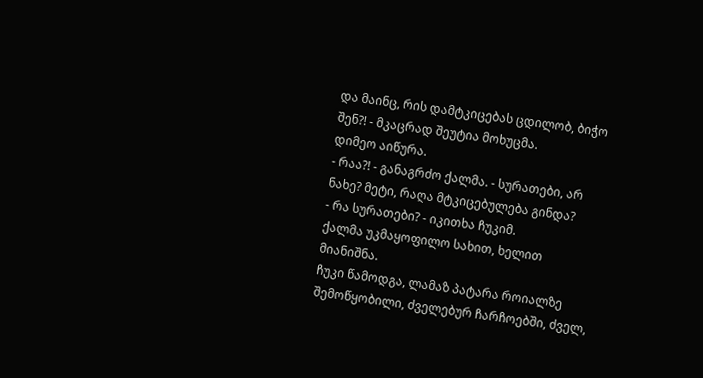და მაინც, რის დამტკიცებას ცდილობ, ბიჭო შენ?! - მკაცრად შეუტია მოხუცმა.
დიმეო აიწურა.
- რაა?! - განაგრძო ქალმა. - სურათები, არ ნახე? მეტი, რაღა მტკიცებულება გინდა?
- რა სურათები? - იკითხა ჩუკიმ.
ქალმა უკმაყოფილო სახით, ხელით მიანიშნა.
ჩუკი წამოდგა, ლამაზ პატარა როიალზე შემოწყობილი, ძველებურ ჩარჩოებში, ძველ,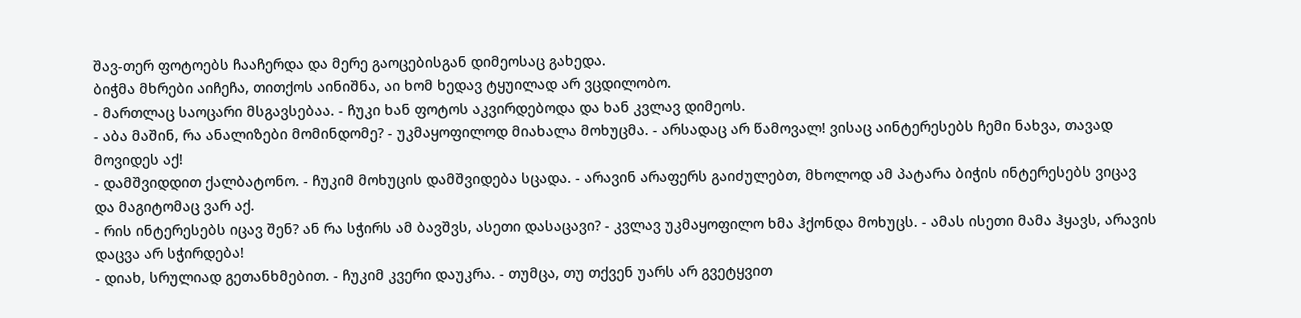შავ-თერ ფოტოებს ჩააჩერდა და მერე გაოცებისგან დიმეოსაც გახედა.
ბიჭმა მხრები აიჩეჩა, თითქოს აინიშნა, აი ხომ ხედავ ტყუილად არ ვცდილობო.
- მართლაც საოცარი მსგავსებაა. - ჩუკი ხან ფოტოს აკვირდებოდა და ხან კვლავ დიმეოს.
- აბა მაშინ, რა ანალიზები მომინდომე? - უკმაყოფილოდ მიახალა მოხუცმა. - არსადაც არ წამოვალ! ვისაც აინტერესებს ჩემი ნახვა, თავად მოვიდეს აქ!
- დამშვიდდით ქალბატონო. - ჩუკიმ მოხუცის დამშვიდება სცადა. - არავინ არაფერს გაიძულებთ, მხოლოდ ამ პატარა ბიჭის ინტერესებს ვიცავ და მაგიტომაც ვარ აქ.
- რის ინტერესებს იცავ შენ? ან რა სჭირს ამ ბავშვს, ასეთი დასაცავი? - კვლავ უკმაყოფილო ხმა ჰქონდა მოხუცს. - ამას ისეთი მამა ჰყავს, არავის დაცვა არ სჭირდება!
- დიახ, სრულიად გეთანხმებით. - ჩუკიმ კვერი დაუკრა. - თუმცა, თუ თქვენ უარს არ გვეტყვით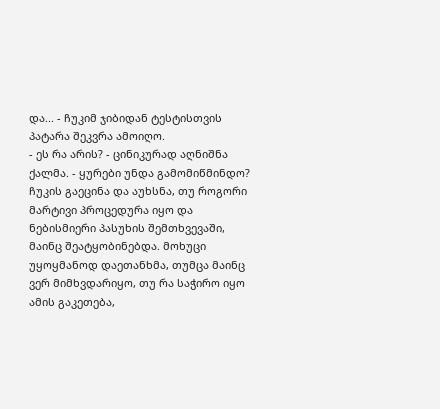და... - ჩუკიმ ჯიბიდან ტესტისთვის პატარა შეკვრა ამოიღო.
- ეს რა არის? - ცინიკურად აღნიშნა ქალმა. - ყურები უნდა გამომიწმინდო?
ჩუკის გაეცინა და აუხსნა, თუ როგორი მარტივი პროცედურა იყო და ნებისმიერი პასუხის შემთხვევაში, მაინც შეატყობინებდა. მოხუცი უყოყმანოდ დაეთანხმა, თუმცა მაინც ვერ მიმხვდარიყო, თუ რა საჭირო იყო ამის გაკეთება,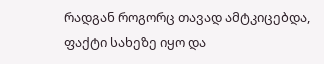რადგან როგორც თავად ამტკიცებდა, ფაქტი სახეზე იყო და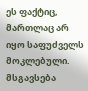ეს ფაქტიც, მართლაც არ იყო საფუძველს მოკლებული.
მსგავსება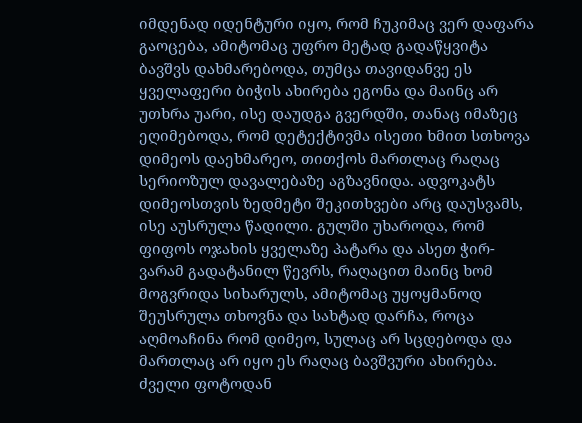იმდენად იდენტური იყო, რომ ჩუკიმაც ვერ დაფარა გაოცება, ამიტომაც უფრო მეტად გადაწყვიტა ბავშვს დახმარებოდა, თუმცა თავიდანვე ეს ყველაფერი ბიჭის ახირება ეგონა და მაინც არ უთხრა უარი, ისე დაუდგა გვერდში, თანაც იმაზეც ეღიმებოდა, რომ დეტექტივმა ისეთი ხმით სთხოვა დიმეოს დაეხმარეო, თითქოს მართლაც რაღაც სერიოზულ დავალებაზე აგზავნიდა. ადვოკატს დიმეოსთვის ზედმეტი შეკითხვები არც დაუსვამს, ისე აუსრულა წადილი. გულში უხაროდა, რომ ფიფოს ოჯახის ყველაზე პატარა და ასეთ ჭირ-ვარამ გადატანილ წევრს, რაღაცით მაინც ხომ მოგვრიდა სიხარულს, ამიტომაც უყოყმანოდ შეუსრულა თხოვნა და სახტად დარჩა, როცა აღმოაჩინა რომ დიმეო, სულაც არ სცდებოდა და მართლაც არ იყო ეს რაღაც ბავშვური ახირება. ძველი ფოტოდან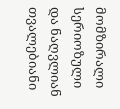მომზირალი სერიოზული და ნაღვლიან თვალებიანი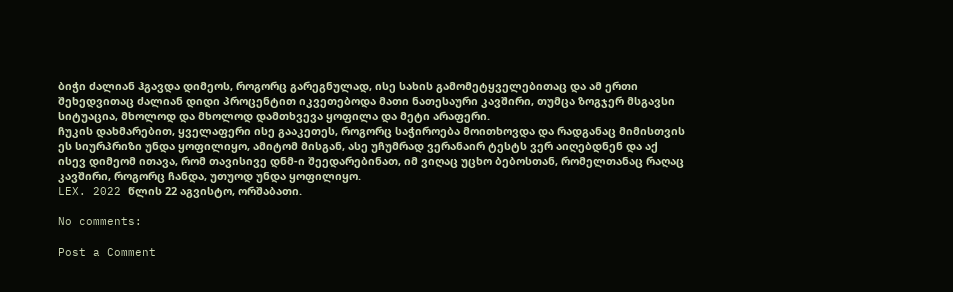ბიჭი ძალიან ჰგავდა დიმეოს, როგორც გარეგნულად, ისე სახის გამომეტყველებითაც და ამ ერთი შეხედვითაც ძალიან დიდი პროცენტით იკვეთებოდა მათი ნათესაური კავშირი, თუმცა ზოგჯერ მსგავსი სიტუაცია, მხოლოდ და მხოლოდ დამთხვევა ყოფილა და მეტი არაფერი.
ჩუკის დახმარებით, ყველაფერი ისე გააკეთეს, როგორც საჭიროება მოითხოვდა და რადგანაც მიმისთვის ეს სიურპრიზი უნდა ყოფილიყო, ამიტომ მისგან, ასე უჩუმრად ვერანაირ ტესტს ვერ აიღებდნენ და აქ ისევ დიმეომ ითავა, რომ თავისივე დნმ-ი შეედარებინათ, იმ ვიღაც უცხო ბებოსთან, რომელთანაც რაღაც კავშირი, როგორც ჩანდა, უთუოდ უნდა ყოფილიყო.
LEX. 2022 წლის 22 აგვისტო, ორშაბათი.

No comments:

Post a Comment